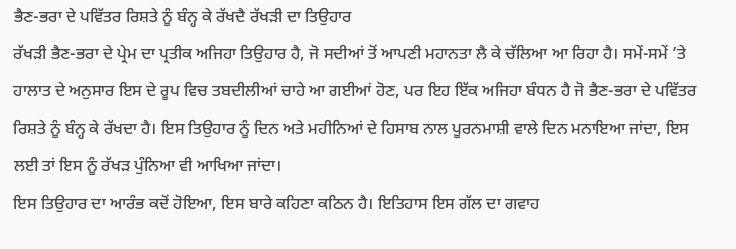ਭੈਣ-ਭਰਾ ਦੇ ਪਵਿੱਤਰ ਰਿਸ਼ਤੇ ਨੂੰ ਬੰਨ੍ਹ ਕੇ ਰੱਖਦੈ ਰੱਖੜੀ ਦਾ ਤਿਉਹਾਰ
ਰੱਖੜੀ ਭੈਣ-ਭਰਾ ਦੇ ਪ੍ਰੇਮ ਦਾ ਪ੍ਰਤੀਕ ਅਜਿਹਾ ਤਿਉਹਾਰ ਹੈ, ਜੋ ਸਦੀਆਂ ਤੋਂ ਆਪਣੀ ਮਹਾਨਤਾ ਲੈ ਕੇ ਚੱਲਿਆ ਆ ਰਿਹਾ ਹੈ। ਸਮੇਂ-ਸਮੇਂ ’ਤੇ ਹਾਲਾਤ ਦੇ ਅਨੁਸਾਰ ਇਸ ਦੇ ਰੂਪ ਵਿਚ ਤਬਦੀਲੀਆਂ ਚਾਹੇ ਆ ਗਈਆਂ ਹੋਣ, ਪਰ ਇਹ ਇੱਕ ਅਜਿਹਾ ਬੰਧਨ ਹੈ ਜੋ ਭੈਣ-ਭਰਾ ਦੇ ਪਵਿੱਤਰ ਰਿਸ਼ਤੇ ਨੂੰ ਬੰਨ੍ਹ ਕੇ ਰੱਖਦਾ ਹੈ। ਇਸ ਤਿਉਹਾਰ ਨੂੰ ਦਿਨ ਅਤੇ ਮਹੀਨਿਆਂ ਦੇ ਹਿਸਾਬ ਨਾਲ ਪੂਰਨਮਾਸ਼ੀ ਵਾਲੇ ਦਿਨ ਮਨਾਇਆ ਜਾਂਦਾ, ਇਸ ਲਈ ਤਾਂ ਇਸ ਨੂੰ ਰੱਖੜ ਪੁੰਨਿਆ ਵੀ ਆਖਿਆ ਜਾਂਦਾ।
ਇਸ ਤਿਉਹਾਰ ਦਾ ਆਰੰਭ ਕਦੋਂ ਹੋਇਆ, ਇਸ ਬਾਰੇ ਕਹਿਣਾ ਕਠਿਨ ਹੈ। ਇਤਿਹਾਸ ਇਸ ਗੱਲ ਦਾ ਗਵਾਹ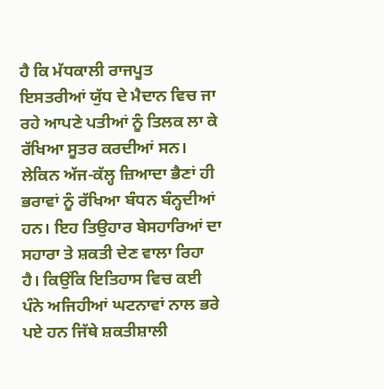ਹੈ ਕਿ ਮੱਧਕਾਲੀ ਰਾਜਪੂਤ ਇਸਤਰੀਆਂ ਯੁੱਧ ਦੇ ਮੈਦਾਨ ਵਿਚ ਜਾ ਰਹੇ ਆਪਣੇ ਪਤੀਆਂ ਨੂੰ ਤਿਲਕ ਲਾ ਕੇ ਰੱਖਿਆ ਸੂਤਰ ਕਰਦੀਆਂ ਸਨ। ਲੇਕਿਨ ਅੱਜ-ਕੱਲ੍ਹ ਜ਼ਿਆਦਾ ਭੈਣਾਂ ਹੀ ਭਰਾਵਾਂ ਨੂੰ ਰੱਖਿਆ ਬੰਧਨ ਬੰਨ੍ਹਦੀਆਂ ਹਨ। ਇਹ ਤਿਉਹਾਰ ਬੇਸਹਾਰਿਆਂ ਦਾ ਸਹਾਰਾ ਤੇ ਸ਼ਕਤੀ ਦੇਣ ਵਾਲਾ ਰਿਹਾ ਹੈ। ਕਿਉਂਕਿ ਇਤਿਹਾਸ ਵਿਚ ਕਈ ਪੰਨੇ ਅਜਿਹੀਆਂ ਘਟਨਾਵਾਂ ਨਾਲ ਭਰੇ ਪਏ ਹਨ ਜਿੱਥੇ ਸ਼ਕਤੀਸ਼ਾਲੀ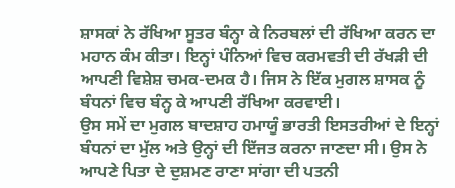ਸ਼ਾਸਕਾਂ ਨੇ ਰੱਖਿਆ ਸੂਤਰ ਬੰਨ੍ਹਾ ਕੇ ਨਿਰਬਲਾਂ ਦੀ ਰੱਖਿਆ ਕਰਨ ਦਾ ਮਹਾਨ ਕੰਮ ਕੀਤਾ। ਇਨ੍ਹਾਂ ਪੰਨਿਆਂ ਵਿਚ ਕਰਮਵਤੀ ਦੀ ਰੱਖੜੀ ਦੀ ਆਪਣੀ ਵਿਸ਼ੇਸ਼ ਚਮਕ-ਦਮਕ ਹੈ। ਜਿਸ ਨੇ ਇੱਕ ਮੁਗਲ ਸ਼ਾਸਕ ਨੂੰ ਬੰਧਨਾਂ ਵਿਚ ਬੰਨ੍ਹ ਕੇ ਆਪਣੀ ਰੱਖਿਆ ਕਰਵਾਈ।
ਉਸ ਸਮੇਂ ਦਾ ਮੁਗਲ ਬਾਦਸ਼ਾਹ ਹਮਾਯੂੰ ਭਾਰਤੀ ਇਸਤਰੀਆਂ ਦੇ ਇਨ੍ਹਾਂ ਬੰਧਨਾਂ ਦਾ ਮੁੱਲ ਅਤੇ ਉਨ੍ਹਾਂ ਦੀ ਇੱਜਤ ਕਰਨਾ ਜਾਣਦਾ ਸੀ। ਉਸ ਨੇ ਆਪਣੇ ਪਿਤਾ ਦੇ ਦੁਸ਼ਮਣ ਰਾਣਾ ਸਾਂਗਾ ਦੀ ਪਤਨੀ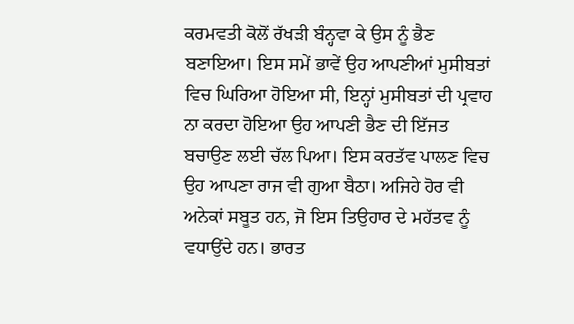ਕਰਮਵਤੀ ਕੋਲੋਂ ਰੱਖੜੀ ਬੰਨ੍ਹਵਾ ਕੇ ਉਸ ਨੂੰ ਭੈਣ ਬਣਾਇਆ। ਇਸ ਸਮੇਂ ਭਾਵੇਂ ਉਹ ਆਪਣੀਆਂ ਮੁਸੀਬਤਾਂ ਵਿਚ ਘਿਰਿਆ ਹੋਇਆ ਸੀ, ਇਨ੍ਹਾਂ ਮੁਸੀਬਤਾਂ ਦੀ ਪ੍ਰਵਾਹ ਨਾ ਕਰਦਾ ਹੋਇਆ ਉਹ ਆਪਣੀ ਭੈਣ ਦੀ ਇੱਜਤ ਬਚਾਉਣ ਲਈ ਚੱਲ ਪਿਆ। ਇਸ ਕਰਤੱਵ ਪਾਲਣ ਵਿਚ ਉਹ ਆਪਣਾ ਰਾਜ ਵੀ ਗੁਆ ਬੈਠਾ। ਅਜਿਹੇ ਹੋਰ ਵੀ ਅਨੇਕਾਂ ਸਬੂਤ ਹਨ, ਜੋ ਇਸ ਤਿਉਹਾਰ ਦੇ ਮਹੱਤਵ ਨੂੰ ਵਧਾਉਂਦੇ ਹਨ। ਭਾਰਤ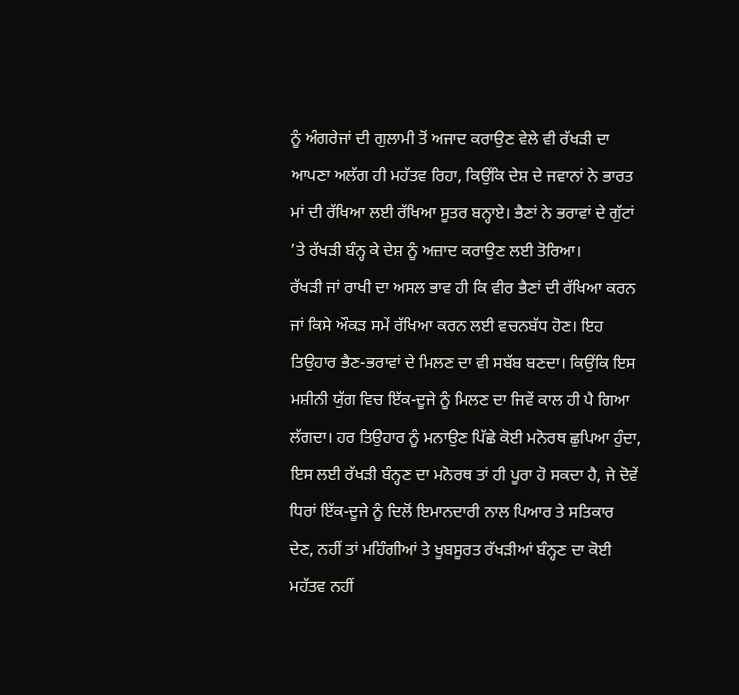ਨੂੰ ਅੰਗਰੇਜਾਂ ਦੀ ਗੁਲਾਮੀ ਤੋਂ ਅਜਾਦ ਕਰਾਉਣ ਵੇਲੇ ਵੀ ਰੱਖੜੀ ਦਾ ਆਪਣਾ ਅਲੱਗ ਹੀ ਮਹੱਤਵ ਰਿਹਾ, ਕਿਉਂਕਿ ਦੇਸ਼ ਦੇ ਜਵਾਨਾਂ ਨੇ ਭਾਰਤ ਮਾਂ ਦੀ ਰੱਖਿਆ ਲਈ ਰੱਖਿਆ ਸੂਤਰ ਬਨ੍ਹਾਏ। ਭੈਣਾਂ ਨੇ ਭਰਾਵਾਂ ਦੇ ਗੁੱਟਾਂ ’ਤੇ ਰੱਖੜੀ ਬੰਨ੍ਹ ਕੇ ਦੇਸ਼ ਨੂੰ ਅਜ਼ਾਦ ਕਰਾਉਣ ਲਈ ਤੋਰਿਆ।
ਰੱਖੜੀ ਜਾਂ ਰਾਖੀ ਦਾ ਅਸਲ ਭਾਵ ਹੀ ਕਿ ਵੀਰ ਭੈਣਾਂ ਦੀ ਰੱਖਿਆ ਕਰਨ ਜਾਂ ਕਿਸੇ ਔਕੜ ਸਮੇਂ ਰੱਖਿਆ ਕਰਨ ਲਈ ਵਚਨਬੱਧ ਹੋਣ। ਇਹ ਤਿਉਹਾਰ ਭੈਣ-ਭਰਾਵਾਂ ਦੇ ਮਿਲਣ ਦਾ ਵੀ ਸਬੱਬ ਬਣਦਾ। ਕਿਉਂਕਿ ਇਸ ਮਸ਼ੀਨੀ ਯੁੱਗ ਵਿਚ ਇੱਕ-ਦੂਜੇ ਨੂੰ ਮਿਲਣ ਦਾ ਜਿਵੇਂ ਕਾਲ ਹੀ ਪੈ ਗਿਆ ਲੱਗਦਾ। ਹਰ ਤਿਉਹਾਰ ਨੂੰ ਮਨਾਉਣ ਪਿੱਛੇ ਕੋਈ ਮਨੋਰਥ ਛੁਪਿਆ ਹੁੰਦਾ, ਇਸ ਲਈ ਰੱਖੜੀ ਬੰਨ੍ਹਣ ਦਾ ਮਨੋਰਥ ਤਾਂ ਹੀ ਪੂਰਾ ਹੋ ਸਕਦਾ ਹੈ, ਜੇ ਦੋਵੇਂ ਧਿਰਾਂ ਇੱਕ-ਦੂਜੇ ਨੂੰ ਦਿਲੋਂ ਇਮਾਨਦਾਰੀ ਨਾਲ ਪਿਆਰ ਤੇ ਸਤਿਕਾਰ ਦੇਣ, ਨਹੀਂ ਤਾਂ ਮਹਿੰਗੀਆਂ ਤੇ ਖੂਬਸੂਰਤ ਰੱਖੜੀਆਂ ਬੰਨ੍ਹਣ ਦਾ ਕੋਈ ਮਹੱਤਵ ਨਹੀਂ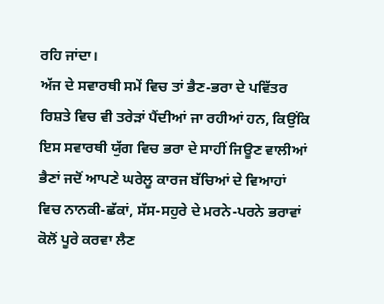ਰਹਿ ਜਾਂਦਾ।
ਅੱਜ ਦੇ ਸਵਾਰਥੀ ਸਮੇਂ ਵਿਚ ਤਾਂ ਭੈਣ-ਭਰਾ ਦੇ ਪਵਿੱਤਰ ਰਿਸ਼ਤੇ ਵਿਚ ਵੀ ਤਰੇੜਾਂ ਪੈਂਦੀਆਂ ਜਾ ਰਹੀਆਂ ਹਨ, ਕਿਉਂਕਿ ਇਸ ਸਵਾਰਥੀ ਯੁੱਗ ਵਿਚ ਭਰਾ ਦੇ ਸਾਹੀਂ ਜਿਊਣ ਵਾਲੀਆਂ ਭੈਣਾਂ ਜਦੋਂ ਆਪਣੇ ਘਰੇਲੂ ਕਾਰਜ ਬੱਚਿਆਂ ਦੇ ਵਿਆਹਾਂ ਵਿਚ ਨਾਨਕੀ-ਛੱਕਾਂ, ਸੱਸ-ਸਹੁਰੇ ਦੇ ਮਰਨੇ-ਪਰਨੇ ਭਰਾਵਾਂ ਕੋਲੋਂ ਪੂਰੇ ਕਰਵਾ ਲੈਣ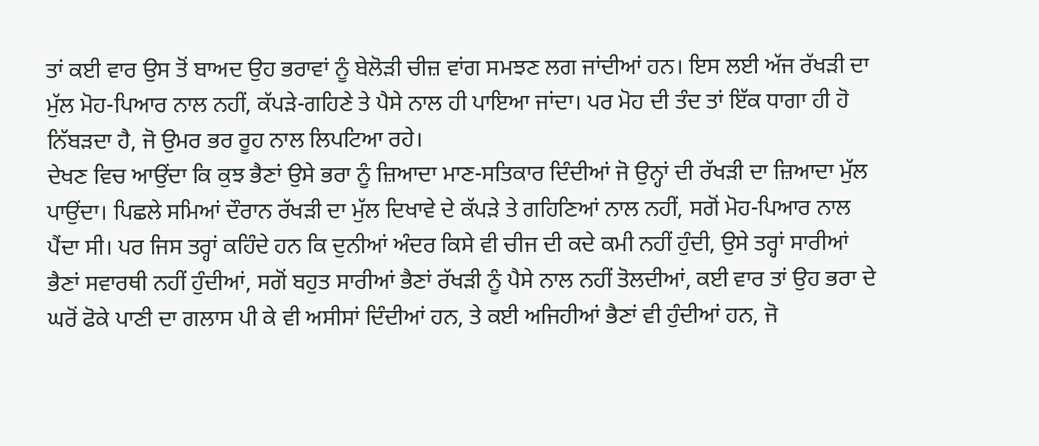ਤਾਂ ਕਈ ਵਾਰ ਉਸ ਤੋਂ ਬਾਅਦ ਉਹ ਭਰਾਵਾਂ ਨੂੰ ਬੇਲੋੜੀ ਚੀਜ਼ ਵਾਂਗ ਸਮਝਣ ਲਗ ਜਾਂਦੀਆਂ ਹਨ। ਇਸ ਲਈ ਅੱਜ ਰੱਖੜੀ ਦਾ ਮੁੱਲ ਮੋਹ-ਪਿਆਰ ਨਾਲ ਨਹੀਂ, ਕੱਪੜੇ-ਗਹਿਣੇ ਤੇ ਪੈਸੇ ਨਾਲ ਹੀ ਪਾਇਆ ਜਾਂਦਾ। ਪਰ ਮੋਹ ਦੀ ਤੰਦ ਤਾਂ ਇੱਕ ਧਾਗਾ ਹੀ ਹੋ ਨਿੱਬੜਦਾ ਹੈ, ਜੋ ਉਮਰ ਭਰ ਰੂਹ ਨਾਲ ਲਿਪਟਿਆ ਰਹੇ।
ਦੇਖਣ ਵਿਚ ਆਉਂਦਾ ਕਿ ਕੁਝ ਭੈਣਾਂ ਉਸੇ ਭਰਾ ਨੂੰ ਜ਼ਿਆਦਾ ਮਾਣ-ਸਤਿਕਾਰ ਦਿੰਦੀਆਂ ਜੋ ਉਨ੍ਹਾਂ ਦੀ ਰੱਖੜੀ ਦਾ ਜ਼ਿਆਦਾ ਮੁੱਲ ਪਾਉਂਦਾ। ਪਿਛਲੇ ਸਮਿਆਂ ਦੌਰਾਨ ਰੱਖੜੀ ਦਾ ਮੁੱਲ ਦਿਖਾਵੇ ਦੇ ਕੱਪੜੇ ਤੇ ਗਹਿਣਿਆਂ ਨਾਲ ਨਹੀਂ, ਸਗੋਂ ਮੋਹ-ਪਿਆਰ ਨਾਲ ਪੈਂਦਾ ਸੀ। ਪਰ ਜਿਸ ਤਰ੍ਹਾਂ ਕਹਿੰਦੇ ਹਨ ਕਿ ਦੁਨੀਆਂ ਅੰਦਰ ਕਿਸੇ ਵੀ ਚੀਜ ਦੀ ਕਦੇ ਕਮੀ ਨਹੀਂ ਹੁੰਦੀ, ਉਸੇ ਤਰ੍ਹਾਂ ਸਾਰੀਆਂ ਭੈਣਾਂ ਸਵਾਰਥੀ ਨਹੀਂ ਹੁੰਦੀਆਂ, ਸਗੋਂ ਬਹੁਤ ਸਾਰੀਆਂ ਭੈਣਾਂ ਰੱਖੜੀ ਨੂੰ ਪੈਸੇ ਨਾਲ ਨਹੀਂ ਤੋਲਦੀਆਂ, ਕਈ ਵਾਰ ਤਾਂ ਉਹ ਭਰਾ ਦੇ ਘਰੋਂ ਫੋਕੇ ਪਾਣੀ ਦਾ ਗਲਾਸ ਪੀ ਕੇ ਵੀ ਅਸੀਸਾਂ ਦਿੰਦੀਆਂ ਹਨ, ਤੇ ਕਈ ਅਜਿਹੀਆਂ ਭੈਣਾਂ ਵੀ ਹੁੰਦੀਆਂ ਹਨ, ਜੋ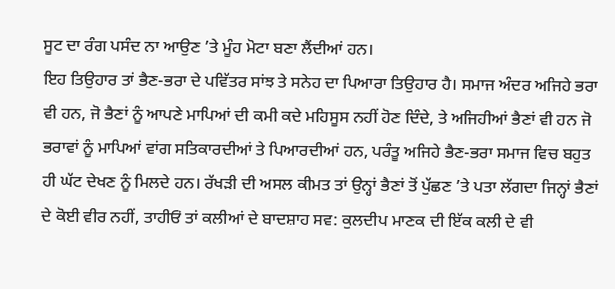ਸੂਟ ਦਾ ਰੰਗ ਪਸੰਦ ਨਾ ਆਉਣ ’ਤੇ ਮੂੰਹ ਮੋਟਾ ਬਣਾ ਲੈਂਦੀਆਂ ਹਨ।
ਇਹ ਤਿਉਹਾਰ ਤਾਂ ਭੈਣ-ਭਰਾ ਦੇ ਪਵਿੱਤਰ ਸਾਂਝ ਤੇ ਸਨੇਹ ਦਾ ਪਿਆਰਾ ਤਿਉਹਾਰ ਹੈ। ਸਮਾਜ ਅੰਦਰ ਅਜਿਹੇ ਭਰਾ ਵੀ ਹਨ, ਜੋ ਭੈਣਾਂ ਨੂੰ ਆਪਣੇ ਮਾਪਿਆਂ ਦੀ ਕਮੀ ਕਦੇ ਮਹਿਸੂਸ ਨਹੀਂ ਹੋਣ ਦਿੰਦੇ, ਤੇ ਅਜਿਹੀਆਂ ਭੈਣਾਂ ਵੀ ਹਨ ਜੋ ਭਰਾਵਾਂ ਨੂੰ ਮਾਪਿਆਂ ਵਾਂਗ ਸਤਿਕਾਰਦੀਆਂ ਤੇ ਪਿਆਰਦੀਆਂ ਹਨ, ਪਰੰਤੂ ਅਜਿਹੇ ਭੈਣ-ਭਰਾ ਸਮਾਜ ਵਿਚ ਬਹੁਤ ਹੀ ਘੱਟ ਦੇਖਣ ਨੂੰ ਮਿਲਦੇ ਹਨ। ਰੱਖੜੀ ਦੀ ਅਸਲ ਕੀਮਤ ਤਾਂ ਉਨ੍ਹਾਂ ਭੈਣਾਂ ਤੋਂ ਪੁੱਛਣ ’ਤੇ ਪਤਾ ਲੱਗਦਾ ਜਿਨ੍ਹਾਂ ਭੈਣਾਂ ਦੇ ਕੋਈ ਵੀਰ ਨਹੀਂ, ਤਾਹੀਓਂ ਤਾਂ ਕਲੀਆਂ ਦੇ ਬਾਦਸ਼ਾਹ ਸਵ: ਕੁਲਦੀਪ ਮਾਣਕ ਦੀ ਇੱਕ ਕਲੀ ਦੇ ਵੀ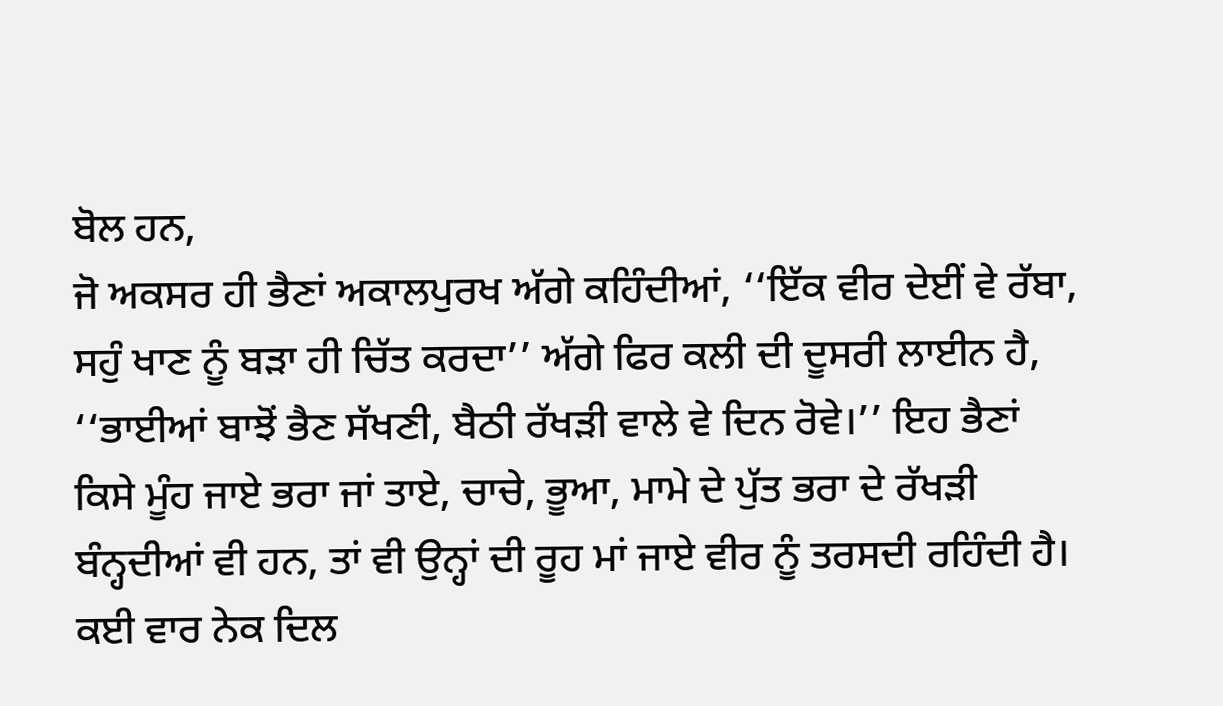ਬੋਲ ਹਨ,
ਜੋ ਅਕਸਰ ਹੀ ਭੈਣਾਂ ਅਕਾਲਪੁਰਖ ਅੱਗੇ ਕਹਿੰਦੀਆਂ, ‘‘ਇੱਕ ਵੀਰ ਦੇਈਂ ਵੇ ਰੱਬਾ, ਸਹੁੰ ਖਾਣ ਨੂੰ ਬੜਾ ਹੀ ਚਿੱਤ ਕਰਦਾ’’ ਅੱਗੇ ਫਿਰ ਕਲੀ ਦੀ ਦੂਸਰੀ ਲਾਈਨ ਹੈ, ‘‘ਭਾਈਆਂ ਬਾਝੋਂ ਭੈਣ ਸੱਖਣੀ, ਬੈਠੀ ਰੱਖੜੀ ਵਾਲੇ ਵੇ ਦਿਨ ਰੋਵੇ।’’ ਇਹ ਭੈਣਾਂ ਕਿਸੇ ਮੂੰਹ ਜਾਏ ਭਰਾ ਜਾਂ ਤਾਏ, ਚਾਚੇ, ਭੂਆ, ਮਾਮੇ ਦੇ ਪੁੱਤ ਭਰਾ ਦੇ ਰੱਖੜੀ ਬੰਨ੍ਹਦੀਆਂ ਵੀ ਹਨ, ਤਾਂ ਵੀ ਉਨ੍ਹਾਂ ਦੀ ਰੂਹ ਮਾਂ ਜਾਏ ਵੀਰ ਨੂੰ ਤਰਸਦੀ ਰਹਿੰਦੀ ਹੈ। ਕਈ ਵਾਰ ਨੇਕ ਦਿਲ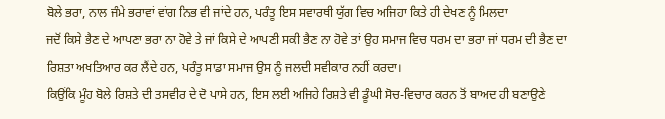ਬੋਲੇ ਭਰਾ, ਨਾਲ ਜੰਮੇ ਭਰਾਵਾਂ ਵਾਂਗ ਨਿਭ ਵੀ ਜਾਂਦੇ ਹਨ, ਪਰੰਤੂ ਇਸ ਸਵਾਰਥੀ ਯੁੱਗ ਵਿਚ ਅਜਿਹਾ ਕਿਤੇ ਹੀ ਦੇਖਣ ਨੂੰ ਮਿਲਦਾ
ਜਦੋਂ ਕਿਸੇ ਭੈਣ ਦੇ ਆਪਣਾ ਭਰਾ ਨਾ ਹੋਵੇ ਤੇ ਜਾਂ ਕਿਸੇ ਦੇ ਆਪਣੀ ਸਕੀ ਭੈਣ ਨਾ ਹੋਵੇ ਤਾਂ ਉਹ ਸਮਾਜ ਵਿਚ ਧਰਮ ਦਾ ਭਰਾ ਜਾਂ ਧਰਮ ਦੀ ਭੈਣ ਦਾ ਰਿਸ਼ਤਾ ਅਖਤਿਆਰ ਕਰ ਲੈਂਦੇ ਹਨ, ਪਰੰਤੂ ਸਾਡਾ ਸਮਾਜ ਉਸ ਨੂੰ ਜਲਦੀ ਸਵੀਕਾਰ ਨਹੀਂ ਕਰਦਾ।
ਕਿਉਂਕਿ ਮੂੰਹ ਬੋਲੇ ਰਿਸ਼ਤੇ ਦੀ ਤਸਵੀਰ ਦੇ ਦੋ ਪਾਸੇ ਹਨ, ਇਸ ਲਈ ਅਜਿਹੇ ਰਿਸ਼ਤੇ ਵੀ ਡੂੰਘੀ ਸੋਚ-ਵਿਚਾਰ ਕਰਨ ਤੋਂ ਬਾਅਦ ਹੀ ਬਣਾਉਣੇ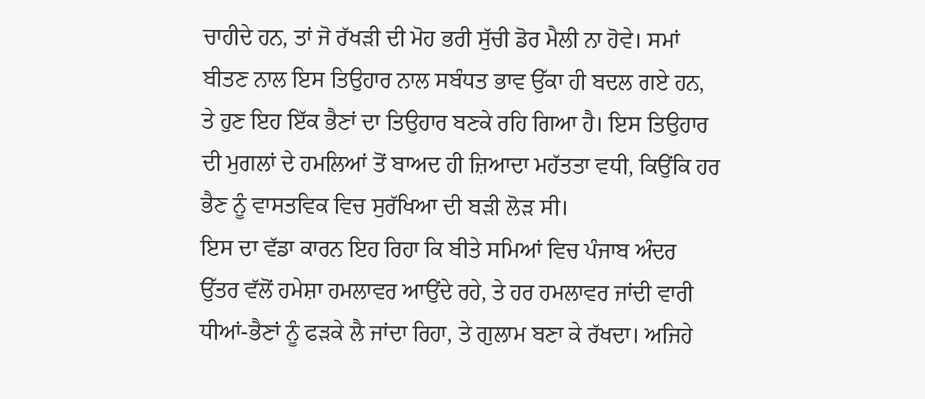ਚਾਹੀਦੇ ਹਨ, ਤਾਂ ਜੋ ਰੱਖੜੀ ਦੀ ਮੋਹ ਭਰੀ ਸੁੱਚੀ ਡੋਰ ਮੈਲੀ ਨਾ ਹੋਵੇ। ਸਮਾਂ ਬੀਤਣ ਨਾਲ ਇਸ ਤਿਉਹਾਰ ਨਾਲ ਸਬੰਧਤ ਭਾਵ ਉੱਕਾ ਹੀ ਬਦਲ ਗਏ ਹਨ, ਤੇ ਹੁਣ ਇਹ ਇੱਕ ਭੈਣਾਂ ਦਾ ਤਿਉਹਾਰ ਬਣਕੇ ਰਹਿ ਗਿਆ ਹੈ। ਇਸ ਤਿਉਹਾਰ ਦੀ ਮੁਗਲਾਂ ਦੇ ਹਮਲਿਆਂ ਤੋਂ ਬਾਅਦ ਹੀ ਜ਼ਿਆਦਾ ਮਹੱਤਤਾ ਵਧੀ, ਕਿਉਂਕਿ ਹਰ ਭੈਣ ਨੂੰ ਵਾਸਤਵਿਕ ਵਿਚ ਸੁਰੱਖਿਆ ਦੀ ਬੜੀ ਲੋੜ ਸੀ।
ਇਸ ਦਾ ਵੱਡਾ ਕਾਰਨ ਇਹ ਰਿਹਾ ਕਿ ਬੀਤੇ ਸਮਿਆਂ ਵਿਚ ਪੰਜਾਬ ਅੰਦਰ ਉੱਤਰ ਵੱਲੋਂ ਹਮੇਸ਼ਾ ਹਮਲਾਵਰ ਆਉਂਦੇ ਰਹੇ, ਤੇ ਹਰ ਹਮਲਾਵਰ ਜਾਂਦੀ ਵਾਰੀ ਧੀਆਂ-ਭੈਣਾਂ ਨੂੰ ਫੜਕੇ ਲੈ ਜਾਂਦਾ ਰਿਹਾ, ਤੇ ਗੁਲਾਮ ਬਣਾ ਕੇ ਰੱਖਦਾ। ਅਜਿਹੇ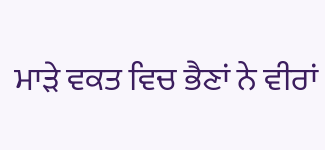ਮਾੜੇ ਵਕਤ ਵਿਚ ਭੈਣਾਂ ਨੇ ਵੀਰਾਂ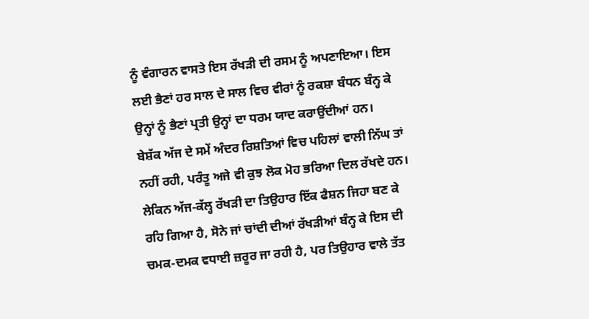ਨੂੰ ਵੰਗਾਰਨ ਵਾਸਤੇ ਇਸ ਰੱਖੜੀ ਦੀ ਰਸਮ ਨੂੰ ਅਪਣਾਇਆ। ਇਸ ਲਈ ਭੈਣਾਂ ਹਰ ਸਾਲ ਦੇ ਸਾਲ ਵਿਚ ਵੀਰਾਂ ਨੂੰ ਰਕਸ਼ਾ ਬੰਧਨ ਬੰਨ੍ਹ ਕੇ ਉਨ੍ਹਾਂ ਨੂੰ ਭੈਣਾਂ ਪ੍ਰਤੀ ਉਨ੍ਹਾਂ ਦਾ ਧਰਮ ਯਾਦ ਕਰਾਉਂਦੀਆਂ ਹਨ।
ਬੇਸ਼ੱਕ ਅੱਜ ਦੇ ਸਮੇਂ ਅੰਦਰ ਰਿਸ਼ਤਿਆਂ ਵਿਚ ਪਹਿਲਾਂ ਵਾਲੀ ਨਿੱਘ ਤਾਂ ਨਹੀਂ ਰਹੀ, ਪਰੰਤੂ ਅਜੇ ਵੀ ਕੁਝ ਲੋਕ ਮੋਹ ਭਰਿਆ ਦਿਲ ਰੱਖਦੇ ਹਨ। ਲੇਕਿਨ ਅੱਜ-ਕੱਲ੍ਹ ਰੱਖੜੀ ਦਾ ਤਿਉਹਾਰ ਇੱਕ ਫੈਸ਼ਨ ਜਿਹਾ ਬਣ ਕੇ ਰਹਿ ਗਿਆ ਹੈ, ਸੋਨੇ ਜਾਂ ਚਾਂਦੀ ਦੀਆਂ ਰੱਖੜੀਆਂ ਬੰਨ੍ਹ ਕੇ ਇਸ ਦੀ ਚਮਕ-ਦਮਕ ਵਧਾਈ ਜ਼ਰੂਰ ਜਾ ਰਹੀ ਹੈ, ਪਰ ਤਿਉਹਾਰ ਵਾਲੇ ਤੱਤ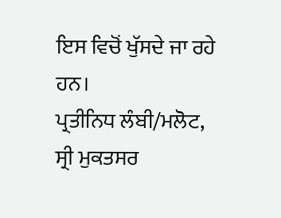ਇਸ ਵਿਚੋਂ ਖੁੱਸਦੇ ਜਾ ਰਹੇ ਹਨ।
ਪ੍ਰਤੀਨਿਧ ਲੰਬੀ/ਮਲੋਟ,
ਸ੍ਰੀ ਮੁਕਤਸਰ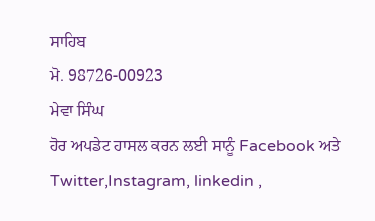ਸਾਹਿਬ
ਮੋ. 98726-00923
ਮੇਵਾ ਸਿੰਘ
ਹੋਰ ਅਪਡੇਟ ਹਾਸਲ ਕਰਨ ਲਈ ਸਾਨੂੰ Facebook ਅਤੇ Twitter,Instagram, linkedin ,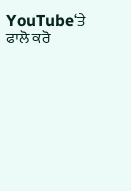YouTube‘ਤੇ ਫਾਲੋ ਕਰੋ